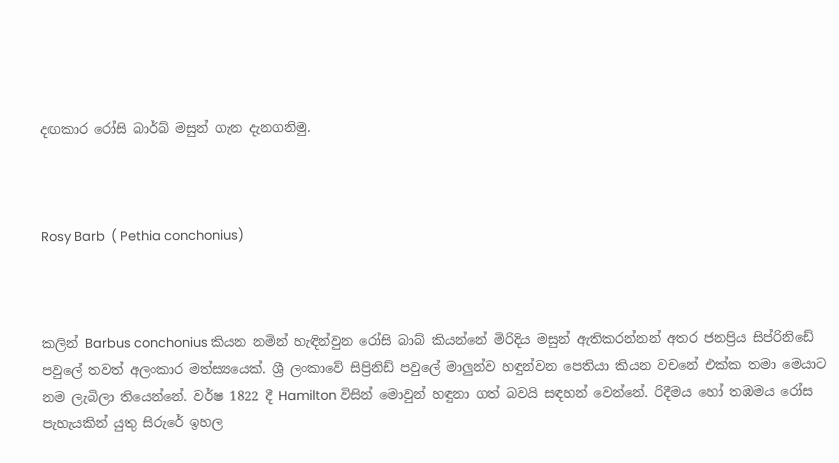දඟකාර රෝසි බාර්බ් මසුන් ගැන දැනගනිමු.



Rosy Barb  ( Pethia conchonius)



කලින් Barbus conchonius කියන නමින් හැඳින්වුන රෝසි බාබ් කියන්නේ මිරිදිය මසුන් ඇතිකරන්නන් අතර ජනප්‍රිය සිප්රිනිඩේ පවුලේ තවත් අලංකාර මත්ස්‍යයෙක්. ශ්‍රී ලංකාවේ සිප්‍රිනිඩ් පවුලේ මාලුන්ව හඳුන්වන පෙතියා කියන වචනේ එක්ක තමා මෙයාට නම ලැබිලා තියෙන්නේ. වර්ෂ 1822 දී Hamilton විසින් මොවුන් හඳුනා ගත් බවයි සඳහන් වෙන්නේ. රිදීමය හෝ තඹමය රෝස පැහැයකින් යුතු සිරුරේ ඉහල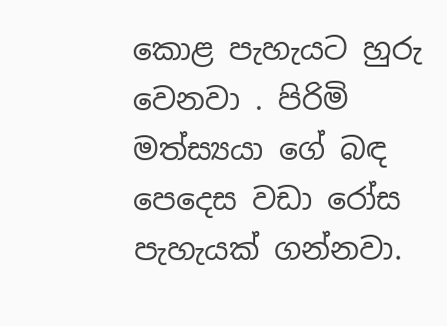කොළ පැහැයට හුරු වෙනවා . පිරිමි මත්ස්‍යයා ගේ බඳ පෙදෙස වඩා රෝස පැහැයක් ගන්නවා.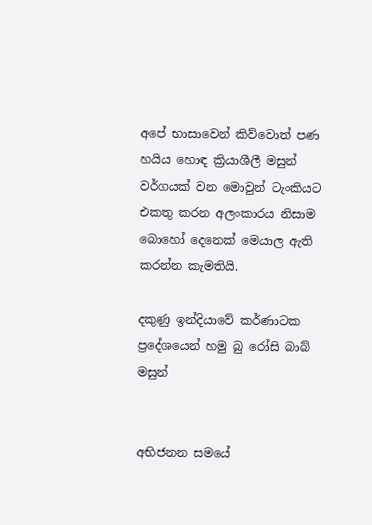අපේ භාසාවෙන් කිව්වොත් පණ හයිය හොඳ ක්‍රියාශීලී මසුන් වර්ගයක් වන මොවුන් ටැංකියට එකතු කරන අලංකාරය නිසාම බොහෝ දෙනෙක් මෙයාල ඇති කරන්න කැමතියි.

දකුණු ඉන්දියාවේ කර්ණාටක ප්‍රදේශයෙන් හමු බු රෝසි බාබ් මසුන්


අභිජනන සමයේ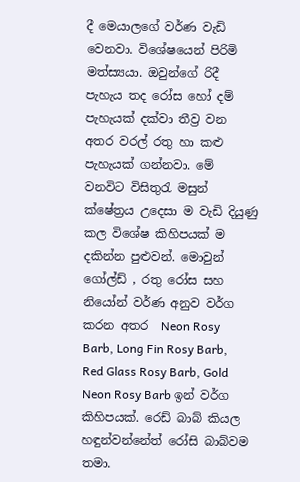දී මෙයාලගේ වර්ණ වැඩි වෙනවා. විශේෂයෙන් පිරිමි මත්ස්‍යයා. ඔවුන්ගේ රිදී පැහැය තද රෝස හෝ දම් පැහැයක් දක්වා තීව්‍ර වන අතර වරල් රතු හා කළු පැහැයක් ගන්නවා. මේ වනවිට විසිතුරැ මසුන් ක්ෂේත්‍රය උදෙසා ම වැඩි දියුණු කල විශේෂ කිහිපයක් ම දකින්න පුළුවන්. මොවුන් ගෝල්ඩ් , රතු රෝස සහ නියෝන් වර්ණ අනුව වර්ග කරන අතර  Neon Rosy Barb, Long Fin Rosy Barb, Red Glass Rosy Barb, Gold Neon Rosy Barb ඉන් වර්ග කිහිපයක්. රෙඩ් බාබ් කියල හඳුන්වන්නේත් රෝසි බාබ්වම තමා.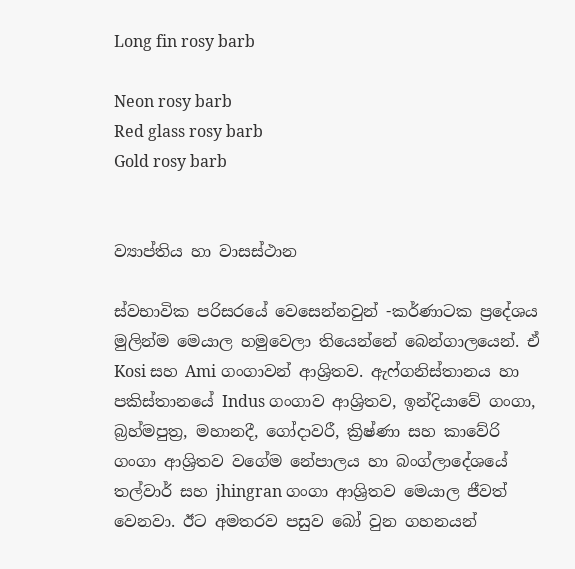Long fin rosy barb

Neon rosy barb
Red glass rosy barb
Gold rosy barb


ව්‍යාප්තිය හා වාසස්ථාන

ස්වභාවික පරිසරයේ වෙසෙන්නවුන් -කර්ණාටක ප්‍රදේශය
මුලින්ම මෙයාල හමුවෙලා තියෙන්නේ බෙන්ගාලයෙන්. ඒ Kosi සහ Ami ගංගාවන් ආශ්‍රිතව. ඇෆ්ගනිස්තානය හා පකිස්තානයේ Indus ගංගාව ආශ්‍රිතව, ඉන්දියාවේ ගංගා, බ්‍රහ්මපුත්‍ර, මහානදී, ගෝදාවරී, ක්‍රිෂ්ණා සහ කාවේරි ගංගා ආශ්‍රිතව වගේම නේපාලය හා බංග්ලාදේශයේ තල්වාර් සහ jhingran ගංගා ආශ්‍රිතව මෙයාල ජීවත් වෙනවා. ඊට අමතරව පසුව බෝ වුන ගහනයන්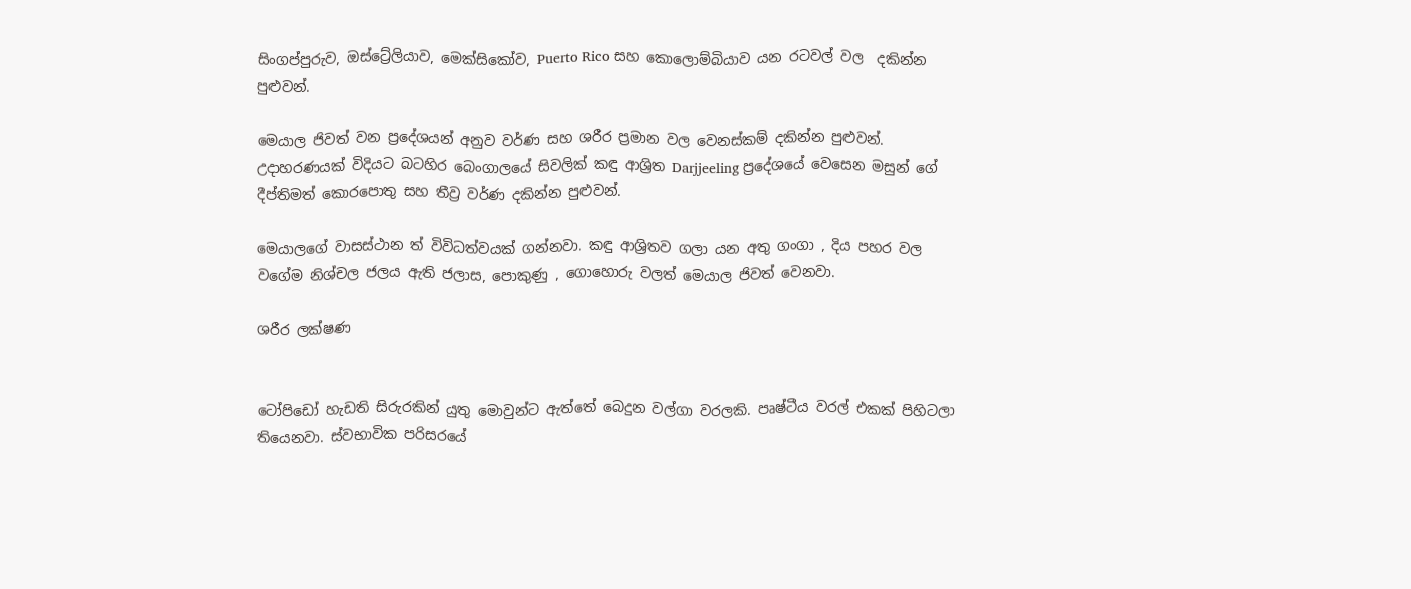සිංගප්පුරුව, ඔස්ට්‍රේලියාව, මෙක්සිකෝව, Puerto Rico සහ කොලොම්බියාව යන රටවල් වල  දකින්න පුළුවන්.

මෙයාල ජිවත් වන ප්‍රදේශයන් අනුව වර්ණ සහ ශරීර ප්‍රමාන වල වෙනස්කම් දකින්න පුළුවන්. උදාහරණයක් විදියට බටහිර බෙංගාලයේ සිවලික් කඳු ආශ්‍රිත Darjjeeling ප්‍රදේශයේ වෙසෙන මසුන් ගේ දීප්තිමත් කොරපොතු සහ තීව්‍ර වර්ණ දකින්න පුළුවන්.

මෙයාලගේ වාසස්ථාන ත් විවිධත්වයක් ගන්නවා. කඳු ආශ්‍රිතව ගලා යන අතු ගංගා , දිය පහර වල වගේම නිශ්චල ජලය ඇති ජලාස, පොකුණු , ගොහොරු වලත් මෙයාල ජිවත් වෙනවා.

ශරීර ලක්ෂණ


ටෝපිඩෝ හැඩති සිරුරකින් යුතු මොවුන්ට ඇත්තේ බෙදුන වල්ගා වරලකි. පෘෂ්ටීය වරල් එකක් පිහිටලා තියෙනවා. ස්වභාවික පරිසරයේ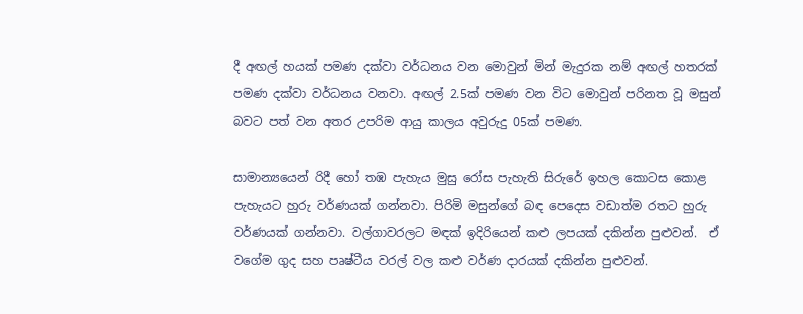දී අඟල් හයක් පමණ දක්වා වර්ධනය වන මොවුන් මින් මැදුරක නම් අඟල් හතරක් පමණ දක්වා වර්ධනය වනවා. අඟල් 2.5ක් පමණ වන විට මොවුන් පරිනත වූ මසුන් බවට පත් වන අතර උපරිම ආයු කාලය අවුරුදු 05ක් පමණ.

සාමාන්‍යයෙන් රිදී හෝ තඹ පැහැය මුසු රෝස පැහැති සිරුරේ ඉහල කොටස කොළ පැහැයට හුරු වර්ණයක් ගන්නවා. පිරිමි මසුන්ගේ බඳ පෙදෙස වඩාත්ම රතට හුරු වර්ණයක් ගන්නවා. වල්ගාවරලට මඳක් ඉදිරියෙන් කළු ලපයක් දකින්න පුළුවන්.  ඒ වගේම ගුද සහ පෘෂ්ටීය වරල් වල කළු වර්ණ දාරයක් දකින්න පුළුවන්.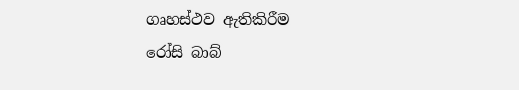ගෘහස්ථව ඇතිකිරීම
රෝසි බාබ්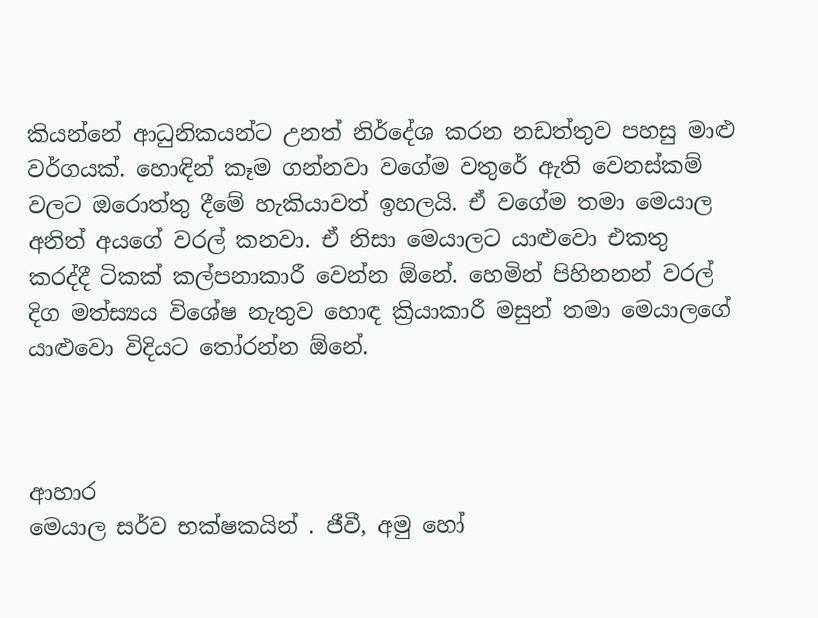කියන්නේ ආධුනිකයන්ට උනත් නිර්දේශ කරන නඩත්තුව පහසු මාළු වර්ගයක්. හොඳින් කෑම ගන්නවා වගේම වතුරේ ඇති වෙනස්කම් වලට ඔරොත්තු දීමේ හැකියාවත් ඉහලයි. ඒ වගේම තමා මෙයාල අනිත් අයගේ වරල් කනවා. ඒ නිසා මෙයාලට යාළුවො එකතු කරද්දී ටිකක් කල්පනාකාරී වෙන්න ඕනේ. හෙමින් පිහිනනන් වරල් දිග මත්ස්‍යය විශේෂ නැතුව හොඳ ක්‍රියාකාරී මසුන් තමා මෙයාලගේ යාළුවො විදියට තෝරන්න ඕනේ.



ආහාර
මෙයාල සර්ව භක්ෂකයින් . ජීවී, අමු හෝ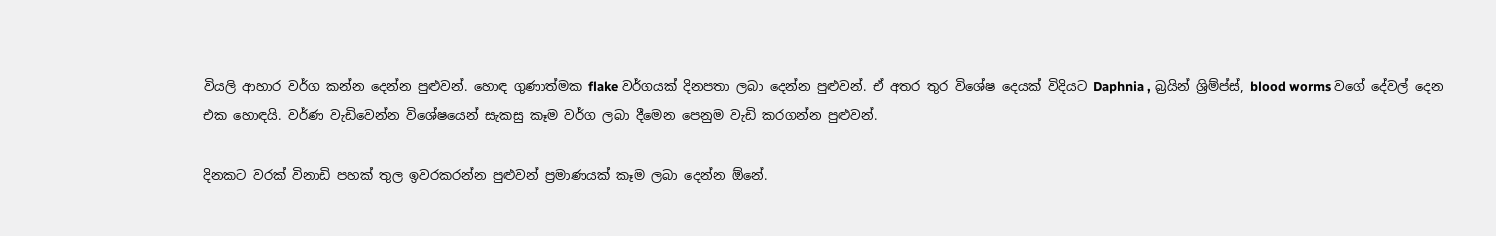වියලි ආහාර වර්ග කන්න දෙන්න පුළුවන්. හොඳ ගුණාත්මක flake වර්ගයක් දිනපතා ලබා දෙන්න පුළුවන්. ඒ අතර තුර විශේෂ දෙයක් විදියට Daphnia , බ්‍රයින් ශ්‍රිම්ප්ස්, blood worms වගේ දේවල් දෙන එක හොඳයි. වර්ණ වැඩිවෙන්න විශේෂයෙන් සැකසු කෑම වර්ග ලබා දීමෙන පෙනුම වැඩි කරගන්න පුළුවන්.

දිනකට වරක් විනාඩි පහක් තුල ඉවරකරන්න පුළුවන් ප්‍රමාණයක් කෑම ලබා දෙන්න ඕනේ.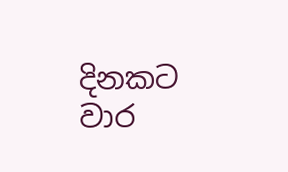දිනකට වාර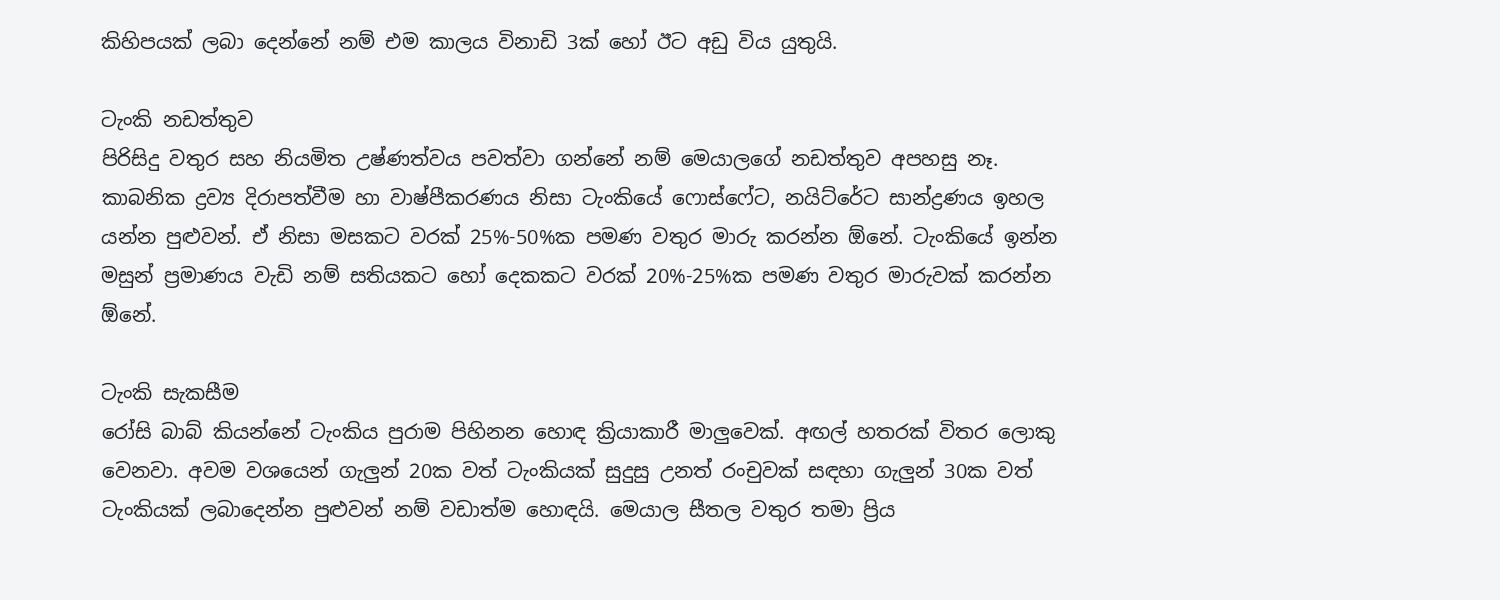කිහිපයක් ලබා දෙන්නේ නම් එම කාලය විනාඩි 3ක් හෝ ඊට අඩු විය යුතුයි.

ටැංකි නඩත්තුව
පිරිසිදු වතුර සහ නියමිත උෂ්ණත්වය පවත්වා ගන්නේ නම් මෙයාලගේ නඩත්තුව අපහසු නෑ. කාබනික ද්‍රව්‍ය දිරාපත්වීම හා වාෂ්පීකරණය නිසා ටැංකියේ ෆොස්ෆේට, නයිට්රේට සාන්ද්‍රණය ඉහල යන්න පුළුවන්. ඒ නිසා මසකට වරක් 25%-50%ක පමණ වතුර මාරු කරන්න ඕනේ. ටැංකියේ ඉන්න මසුන් ප්‍රමාණය වැඩි නම් සතියකට හෝ දෙකකට වරක් 20%-25%ක පමණ වතුර මාරුවක් කරන්න ඕනේ.

ටැංකි සැකසීම
රෝසි බාබ් කියන්නේ ටැංකිය පුරාම පිහිනන හොඳ ක්‍රියාකාරී මාලුවෙක්. අඟල් හතරක් විතර ලොකු වෙනවා. අවම වශයෙන් ගැලුන් 20ක වත් ටැංකියක් සුදුසු උනත් රංචුවක් සඳහා ගැලුන් 30ක වත් ටැංකියක් ලබාදෙන්න පුළුවන් නම් වඩාත්ම හොඳයි. මෙයාල සීතල වතුර තමා ප්‍රිය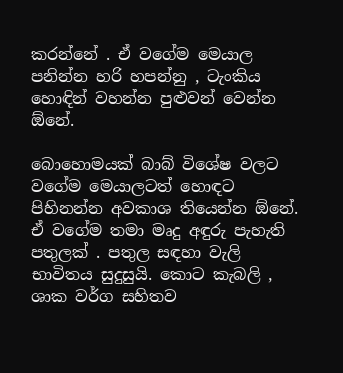කරන්නේ . ඒ වගේම මෙයාල පනින්න හරි හපන්නු , ටැංකිය හොඳින් වහන්න පුළුවන් වෙන්න ඕනේ.

බොහොමයක් බාබ් විශේෂ වලට වගේම මෙයාලටත් හොඳට පිහිනන්න අවකාශ තියෙන්න ඕනේ. ඒ වගේම තමා මෘදු අඳුරු පැහැති  පතුලක් . පතුල සඳහා වැලි භාවිතය සුදුසුයි. කොට කැබලි , ශාක වර්ග සහිතව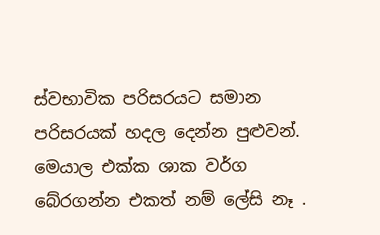ස්වභාවික පරිසරයට සමාන පරිසරයක් හදල දෙන්න පුළුවන්. මෙයාල එක්ක ශාක වර්ග බේරගන්න එකත් නම් ලේසි නෑ .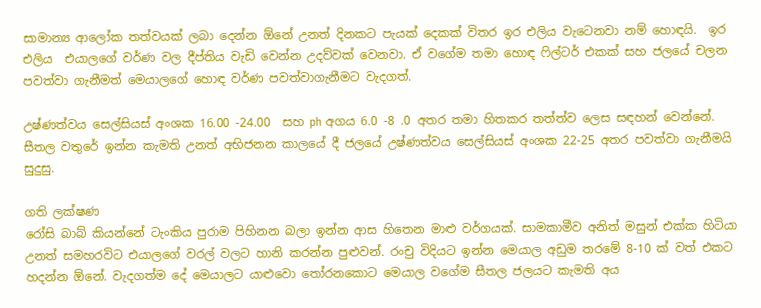සාමාන්‍ය ආලෝක තත්වයක් ලබා දෙන්න ඕනේ උනත් දිනකට පැයක් දෙකක් විතර ඉර එලිය වැටෙනවා නම් හොඳයි.  ඉර එලිය  එයාලගේ වර්ණ වල දීප්තිය වැඩි වෙන්න උදව්වක් වෙනවා. ඒ වගේම තමා හොඳ ෆිල්ටර් එකක් සහ ජලයේ චලන පවත්වා ගැනීමත් මෙයාලගේ හොඳ වර්ණ පවත්වාගැනීමට වැදගත්.

උෂ්ණත්වය සෙල්සියස් අංශක 16.00 -24.00  සහ ph අගය 6.0 -8 .0 අතර තමා හිතකර තත්ත්ව ලෙස සඳහන් වෙන්නේ. සීතල වතුරේ ඉන්න කැමති උනත් අභිජනන කාලයේ දී ජලයේ උෂ්ණත්වය සෙල්සියස් අංශක 22-25 අතර පවත්වා ගැනීමයි සුදුසු.

ගති ලක්ෂණ
රෝසි බාබ් කියන්නේ ටැංකිය පුරාම පිහිනන බලා ඉන්න ආස හිතෙන මාළු වර්ගයක්. සාමකාමීව අනිත් මසුන් එක්ක හිටියා උනත් සමහරවිට එයාලගේ වරල් වලට හානි කරන්න පුළුවන්. රංචු විදියට ඉන්න මෙයාල අඩුම තරමේ 8-10 ක් වත් එකට හදන්න ඕනේ. වැදගත්ම දේ මෙයාලට යාළුවො තෝරනකොට මෙයාල වගේම සීතල ජලයට කැමති අය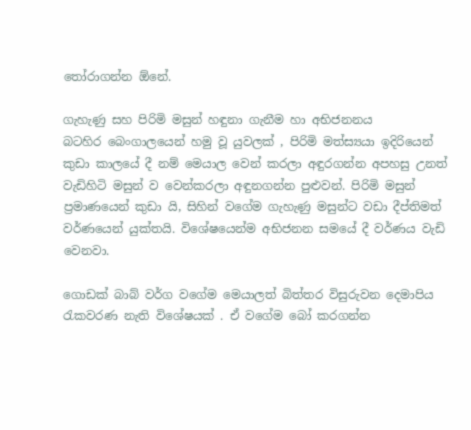තෝරාගන්න ඕනේ.

ගැහැණු සහ පිරිමි මසුන් හඳුනා ගැනීම හා අභිජනනය
බටහිර බෙංගාලයෙන් හමු වූ යුවලක් , පිරිමි මත්ස්‍යයා ඉදිරියෙන්
කුඩා කාලයේ දී නම් මෙයාල වෙන් කරලා අඳුරගන්න අපහසු උනත් වැඩිහිටි මසුන් ව වෙන්කරලා අඳුනගන්න පුළුවන්. පිරිමි මසුන් ප්‍රමාණයෙන් කුඩා යි, සිහින් වගේම ගැහැණු මසුන්ට වඩා දීප්තිමත් වර්ණයෙන් යුක්තයි. විශේෂයෙන්ම අභිජනන සමයේ දී වර්ණය වැඩි වෙනවා.

ගොඩක් බාබ් වර්ග වගේම මෙයාලත් බිත්තර විසුරුවන දෙමාපිය රැකවරණ නැති විශේෂයක් . ඒ වගේම බෝ කරගන්න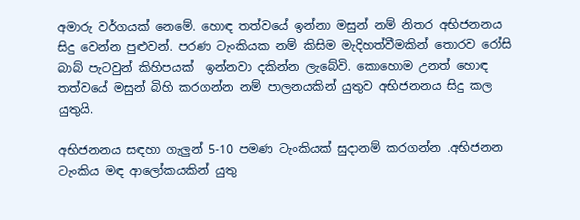අමාරු වර්ගයක් නෙමේ. හොඳ තත්වයේ ඉන්නා මසුන් නම් නිතර අභිජනනය සිදු වෙන්න පුළුවන්. පරණ ටැංකියක නම් කිසිම මැදිහත්වීමකින් තොරව රෝසි බාබ් පැටවුන් කිහිපයක්  ඉන්නවා දකින්න ලැබේවි. කොහොම උනත් හොඳ තත්වයේ මසුන් බිහි කරගන්න නම් පාලනයකින් යුතුව අභිජනනය සිදු කල යුතුයි.

අභිජනනය සඳහා ගැලුන් 5-10 පමණ ටැංකියක් සුදානම් කරගන්න .අභිජනන ටැංකිය මඳ ආලෝකයකින් යුතු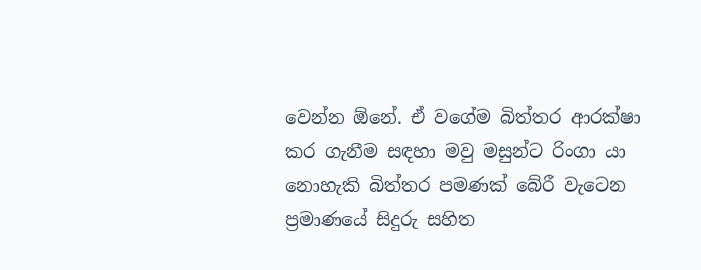වෙන්න ඕනේ. ඒ වගේම බිත්තර ආරක්ෂා කර ගැනීම සඳහා මවු මසුන්ට රිංගා යා නොහැකි බිත්තර පමණක් බේරී වැටෙන ප්‍රමාණයේ සිදුරු සහිත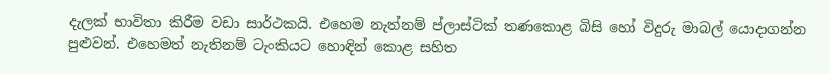දැලක් භාවිතා කිරීම වඩා සාර්ථකයි. එහෙම නැත්නම් ප්ලාස්ටික් තණකොළ බිසි හෝ විදුරු මාබල් යොදාගන්න පුළුවන්. එහෙමත් නැතිනම් ටැංකියට හොඳින් කොළ සහිත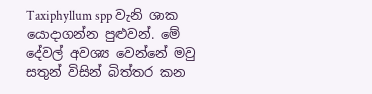Taxiphyllum spp වැනි ශාක යොදාගන්න පුළුවන්. මේ දේවල් අවශ්‍ය වෙන්නේ මවු සතුන් විසින් බිත්තර කන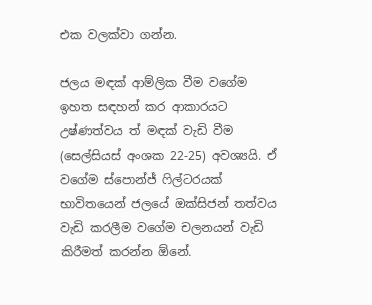එක වලක්වා ගන්න.

ජලය මඳක් ආම්ලික වීම වගේම ඉහත සඳහන් කර ආකාරයට උෂ්ණත්වය ත් මඳක් වැඩි වීම (සෙල්සියස් අංශක 22-25) අවශ්‍යයි. ඒ වගේම ස්පොන්ජ් ෆිල්ටරයක් භාවිතයෙන් ජලයේ ඔක්සිජන් තත්වය වැඩි කරලීම වගේම චලනයන් වැඩි කිරීමත් කරන්න ඕනේ.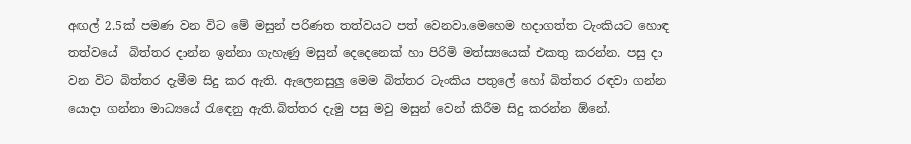අඟල් 2.5ක් පමණ වන විට මේ මසුන් පරිණත තත්වයට පත් වෙනවා.මෙහෙම හදාගත්ත ටැංකියට හොඳ තත්වයේ  බිත්තර දාන්න ඉන්නා ගැහැණු මසුන් දෙදෙනෙක් හා පිරිමි මත්ස්‍යයෙක් එකතු කරන්න. පසු දා වන විට බිත්තර දැමීම සිදු කර ඇති. ඇලෙනසුලු මෙම බිත්තර ටැංකිය පතුලේ හෝ බිත්තර රඳවා ගන්න යොදා ගන්නා මාධ්‍යයේ රැඳෙනු ඇති.බිත්තර දැමු පසු මවු මසුන් වෙන් කිරීම සිදු කරන්න ඕනේ.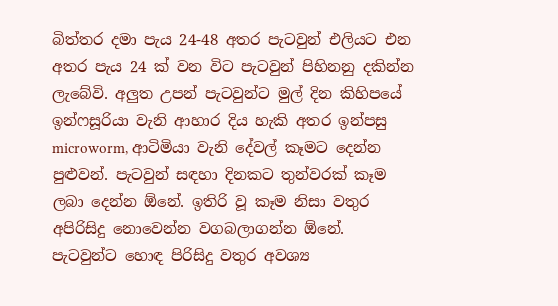බිත්තර දමා පැය 24-48 අතර පැටවුන් එලියට එන අතර පැය 24 ක් වන විට පැටවුන් පිහිනනු දකින්න ලැබේවි. අලුත උපන් පැටවුන්ට මුල් දින කිහිපයේ ඉන්ෆසූරියා වැනි ආහාර දිය හැකි අතර ඉන්පසු microworm, ආටිමියා වැනි දේවල් කෑමට දෙන්න පුළුවන්. පැටවුන් සඳහා දිනකට තුන්වරක් කෑම ලබා දෙන්න ඕනේ. ඉතිරි වූ කෑම නිසා වතුර අපිරිසිදු නොවෙන්න වගබලාගන්න ඕනේ. පැටවුන්ට හොඳ පිරිසිදු වතුර අවශ්‍ය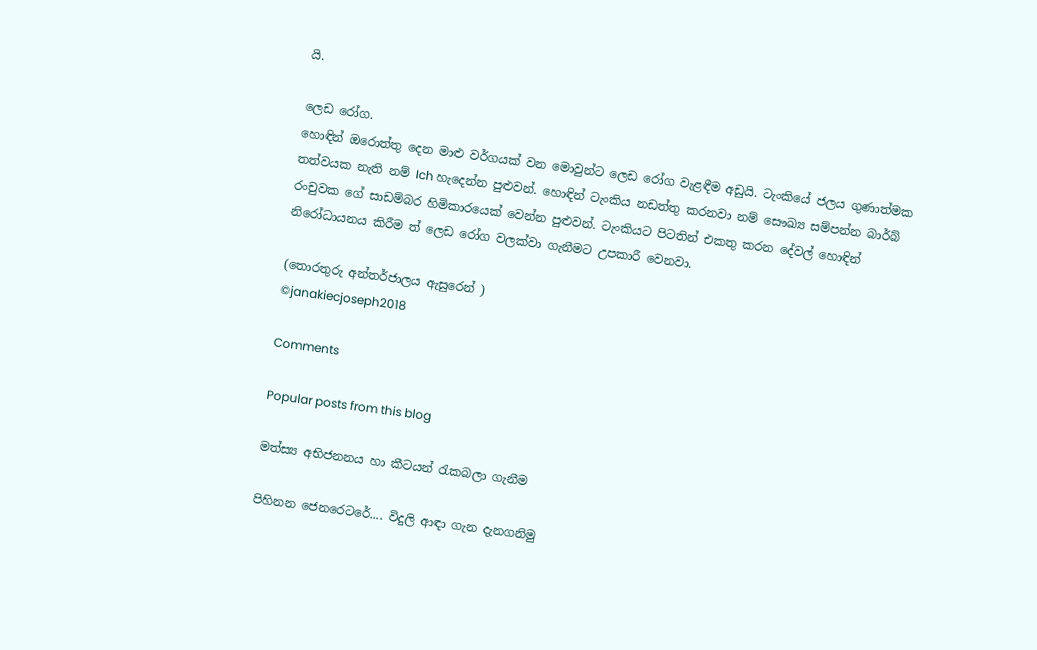යි.

ලෙඩ රෝග.
හොඳින් ඔරොත්තු දෙන මාළු වර්ගයක් වන මොවුන්ට ලෙඩ රෝග වැළඳීම අඩුයි. ටැංකියේ ජලය ගුණාත්මක තත්වයක නැති නම් Ich හැදෙන්න පුළුවන්. හොඳින් ටැංකිය නඩත්තු කරනවා නම් සෞඛ්‍ය සම්පන්න බාර්බ් රංචුවක ගේ සාඩම්බර හිමිකාරයෙක් වෙන්න පුළුවන්. ටැංකියට පිටතින් එකතු කරන දේවල් හොඳින් නිරෝධායනය කිරීම ත් ලෙඩ රෝග වලක්වා ගැනීමට උපකාරී වෙනවා.

(තොරතුරු අන්තර්ජාලය ඇසුරෙන් )
©janakiecjoseph2018

Comments

Popular posts from this blog

මත්ස්‍ය අභිජනනය හා කීටයන් රැකබලා ගැනීම

පිහිනන ජෙනරෙටරේ.... විදුලි ආඳා ගැන දැනගනිමු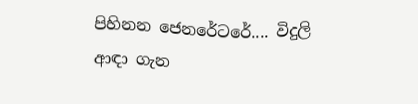පිහිනන ජෙනරේටරේ.... විදුලි ආඳා ගැන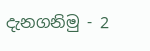දැනගනිමු - 2